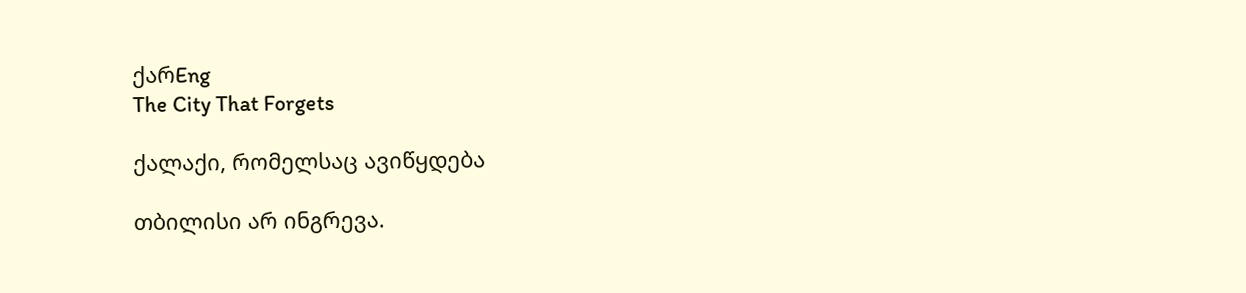ქარEng
The City That Forgets

ქალაქი, რომელსაც ავიწყდება

თბილისი არ ინგრევა.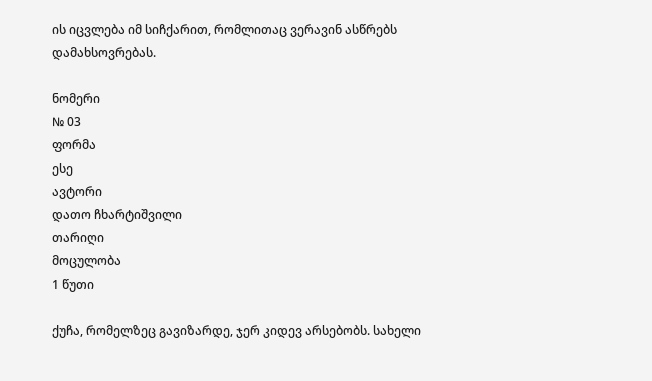ის იცვლება იმ სიჩქარით, რომლითაც ვერავინ ასწრებს დამახსოვრებას.

ნომერი
№ 03
ფორმა
ესე
ავტორი
დათო ჩხარტიშვილი
თარიღი
მოცულობა
1 წუთი

ქუჩა, რომელზეც გავიზარდე, ჯერ კიდევ არსებობს. სახელი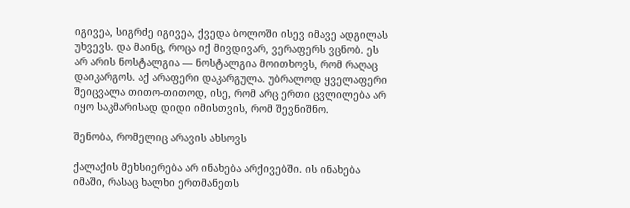იგივეა, სიგრძე იგივეა, ქვედა ბოლოში ისევ იმავე ადგილას უხვევს. და მაინც, როცა იქ მივდივარ, ვერაფერს ვცნობ. ეს არ არის ნოსტალგია — ნოსტალგია მოითხოვს, რომ რაღაც დაიკარგოს. აქ არაფერი დაკარგულა. უბრალოდ ყველაფერი შეიცვალა თითო-თითოდ, ისე, რომ არც ერთი ცვლილება არ იყო საკმარისად დიდი იმისთვის, რომ შევნიშნო.

შენობა, რომელიც არავის ახსოვს

ქალაქის მეხსიერება არ ინახება არქივებში. ის ინახება იმაში, რასაც ხალხი ერთმანეთს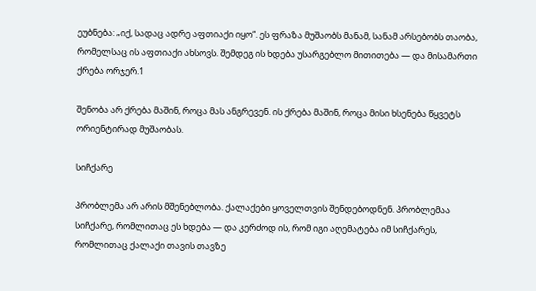ეუბნება: „იქ, სადაც ადრე აფთიაქი იყო“. ეს ფრაზა მუშაობს მანამ, სანამ არსებობს თაობა, რომელსაც ის აფთიაქი ახსოვს. შემდეგ ის ხდება უსარგებლო მითითება — და მისამართი ქრება ორჯერ.1

შენობა არ ქრება მაშინ, როცა მას ანგრევენ. ის ქრება მაშინ, როცა მისი ხსენება წყვეტს ორიენტირად მუშაობას.

სიჩქარე

პრობლემა არ არის მშენებლობა. ქალაქები ყოველთვის შენდებოდნენ. პრობლემაა სიჩქარე, რომლითაც ეს ხდება — და კერძოდ ის, რომ იგი აღემატება იმ სიჩქარეს, რომლითაც ქალაქი თავის თავზე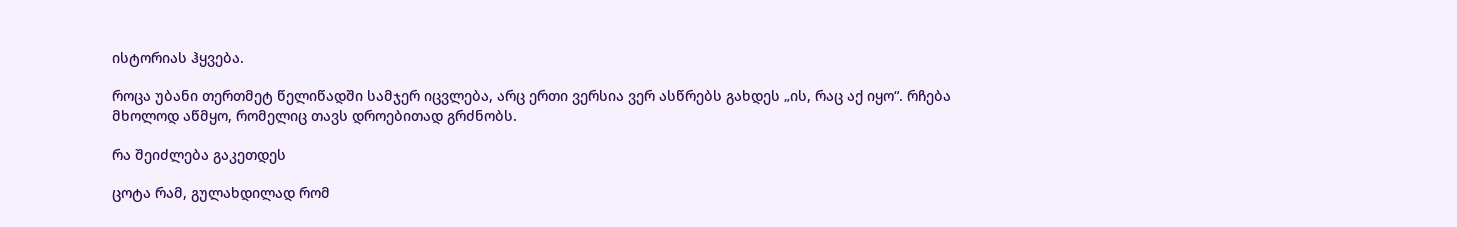ისტორიას ჰყვება.

როცა უბანი თერთმეტ წელიწადში სამჯერ იცვლება, არც ერთი ვერსია ვერ ასწრებს გახდეს „ის, რაც აქ იყო“. რჩება მხოლოდ აწმყო, რომელიც თავს დროებითად გრძნობს.

რა შეიძლება გაკეთდეს

ცოტა რამ, გულახდილად რომ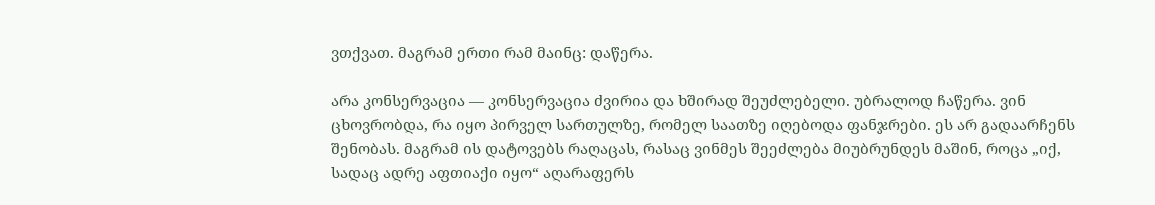ვთქვათ. მაგრამ ერთი რამ მაინც: დაწერა.

არა კონსერვაცია — კონსერვაცია ძვირია და ხშირად შეუძლებელი. უბრალოდ ჩაწერა. ვინ ცხოვრობდა, რა იყო პირველ სართულზე, რომელ საათზე იღებოდა ფანჯრები. ეს არ გადაარჩენს შენობას. მაგრამ ის დატოვებს რაღაცას, რასაც ვინმეს შეეძლება მიუბრუნდეს მაშინ, როცა „იქ, სადაც ადრე აფთიაქი იყო“ აღარაფერს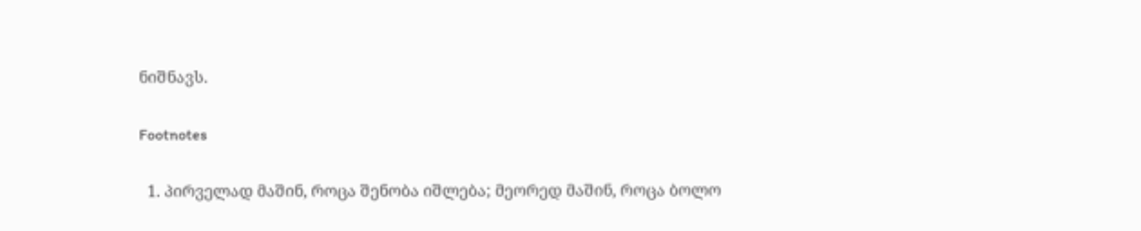ნიშნავს.

Footnotes

  1. პირველად მაშინ, როცა შენობა იშლება; მეორედ მაშინ, როცა ბოლო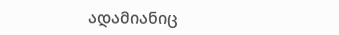ადამიანიც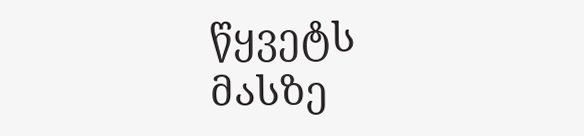წყვეტს მასზე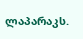ლაპარაკს.